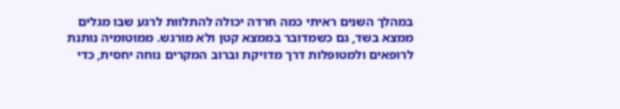במהלך השנים ראיתי כמה חרדה יכולה להתלוות לרגע שבו מגלים ממצא בשד, גם כשמדובר בממצא קטן ולא מורגש. ממוטומיה נותנת לרופאים ולמטופלות דרך מדויקת וברוב המקרים נוחה יחסית, כדי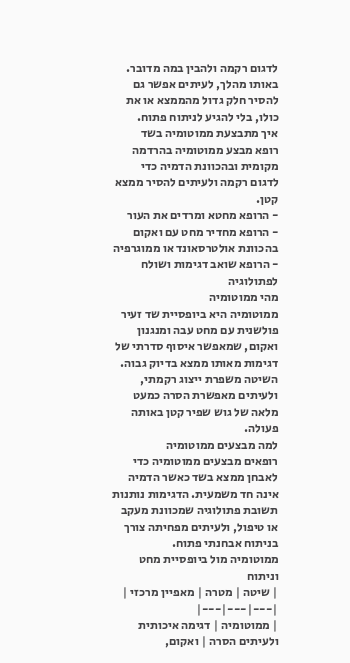לדגום רקמה ולהבין במה מדובר. באותו מהלך, לעיתים אפשר גם להסיר חלק גדול מהממצא או את כולו, בלי להגיע לניתוח פתוח.
איך מתבצעת ממוטומיה בשד
רופא מבצע ממוטומיה בהרדמה מקומית ובהכוונת הדמיה כדי לדגום רקמה ולעיתים להסיר ממצא קטן.
- הרופא מחטא ומרדים את העור
- הרופא מחדיר מחט עם ואקום בהכוונת אולטרסאונד או ממוגרפיה
- הרופא שואב דגימות ושולח לפתולוגיה
מהי ממוטומיה
ממוטומיה היא ביופסיית שד זעיר פולשנית עם מחט עבה ומנגנון ואקום, שמאפשר איסוף סדרתי של דגימות מאותו ממצא בדיוק גבוה. השיטה משפרת ייצוג רקמתי, ולעיתים מאפשרת הסרה כמעט מלאה של גוש שפיר קטן באותה פעולה.
למה מבצעים ממוטומיה
רופאים מבצעים ממוטומיה כדי לאבחן ממצא בשד כאשר הדמיה אינה חד משמעית. הדגימות נותנות תשובת פתולוגיה שמכוונת מעקב או טיפול, ולעיתים מפחיתה צורך בניתוח אבחנתי פתוח.
ממוטומיה מול ביופסיית מחט וניתוח
| שיטה | מטרה | מאפיין מרכזי |
|---|---|---|
| ממוטומיה | דגימה איכותית ולעיתים הסרה | ואקום,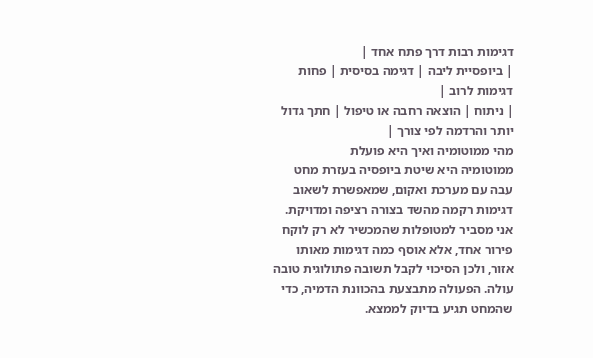דגימות רבות דרך פתח אחד |
| ביופסיית ליבה | דגימה בסיסית | פחות דגימות לרוב |
| ניתוח | הוצאה רחבה או טיפול | חתך גדול יותר והרדמה לפי צורך |
מהי ממוטומיה ואיך היא פועלת
ממוטומיה היא שיטת ביופסיה בעזרת מחט עבה עם מערכת ואקום, שמאפשרת לשאוב דגימות רקמה מהשד בצורה רציפה ומדויקת. אני מסביר למטופלות שהמכשיר לא רק לוקח פירור אחד, אלא אוסף כמה דגימות מאותו אזור, ולכן הסיכוי לקבל תשובה פתולוגית טובה עולה. הפעולה מתבצעת בהכוונת הדמיה, כדי שהמחט תגיע בדיוק לממצא.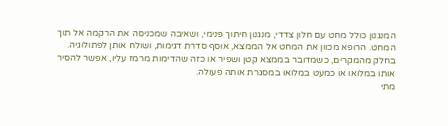המנגנון כולל מחט עם חלון צדדי, מנגנון חיתוך פנימי, ושאיבה שמכניסה את הרקמה אל תוך המחט. הרופא מכוון את המחט אל הממצא, אוסף סדרת דגימות, ושולח אותן לפתולוגיה. בחלק מהמקרים, כשמדובר בממצא קטן ושפיר או כזה שהדימות מרמז עליו, אפשר להסיר אותו במלואו או כמעט במלואו במסגרת אותה פעולה.
מתי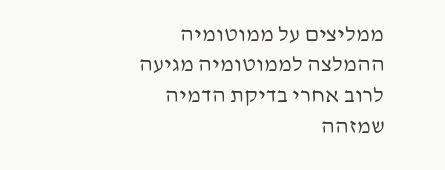ממליצים על ממוטומיה
ההמלצה לממוטומיה מגיעה לרוב אחרי בדיקת הדמיה שמזהה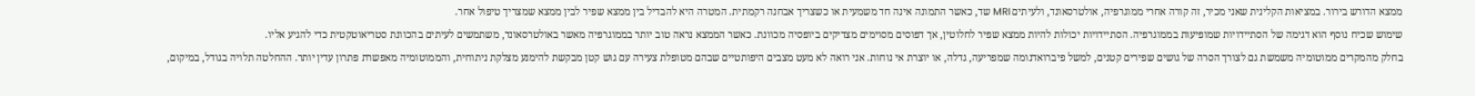ממצא הדורש בירור. במציאות הקלינית שאני מכיר, זה קורה אחרי ממוגרפיה, אולטרסאונד, ולעיתים MRI שד, כאשר התמונה אינה חד משמעית או כשצריך אבחנה רקמתית. המטרה היא להבדיל בין ממצא שפיר לבין ממצא שמצריך טיפול אחר.
שימוש שכיח נוסף הוא דגימה של הסתיידויות שמופיעות בממוגרפיה. הסתיידויות יכולות להיות ממצא שפיר לחלוטין, אך דפוסים מסוימים מצדיקים ביופסיה מכוונת. כאשר הממצא נראה טוב יותר בממוגרפיה מאשר באולטרסאונד, משתמשים לעיתים בהכוונת סטריאוטקטית כדי להגיע אליו.
בחלק מהמקרים ממוטומיה משמשת גם לצורך הסרה של גושים שפירים קטנים, למשל פיברואדנומה שמפריעה, גדלה, או יוצרת אי נוחות. אני רואה לא מעט מצבים היפותטיים שבהם מטופלת צעירה עם גוש קטן מבקשת להימנע מצלקת ניתוחית, והממוטומיה מאפשרת פתרון עדין יותר. ההחלטה תלויה בגודל, במיקום,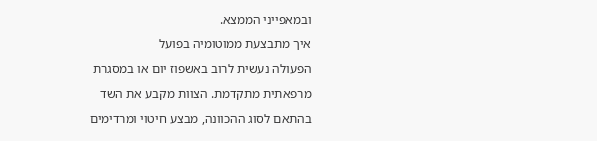ובמאפייני הממצא.
איך מתבצעת ממוטומיה בפועל
הפעולה נעשית לרוב באשפוז יום או במסגרת מרפאתית מתקדמת. הצוות מקבע את השד בהתאם לסוג ההכוונה, מבצע חיטוי ומרדימים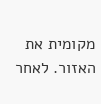מקומית את האזור. לאחר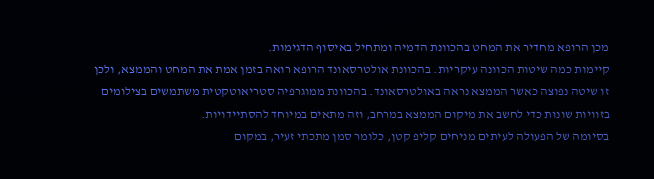מכן הרופא מחדיר את המחט בהכוונת הדמיה ומתחיל באיסוף הדגימות.
קיימות כמה שיטות הכוונה עיקריות. בהכוונת אולטרסאונד הרופא רואה בזמן אמת את המחט והממצא, ולכן זו שיטה נפוצה כאשר הממצא נראה באולטרסאונד. בהכוונת ממוגרפיה סטריאוטקטית משתמשים בצילומים בזוויות שונות כדי לחשב את מיקום הממצא במרחב, וזה מתאים במיוחד להסתיידויות.
בסיומה של הפעולה לעיתים מניחים קליפ קטן, כלומר סמן מתכתי זעיר, במקום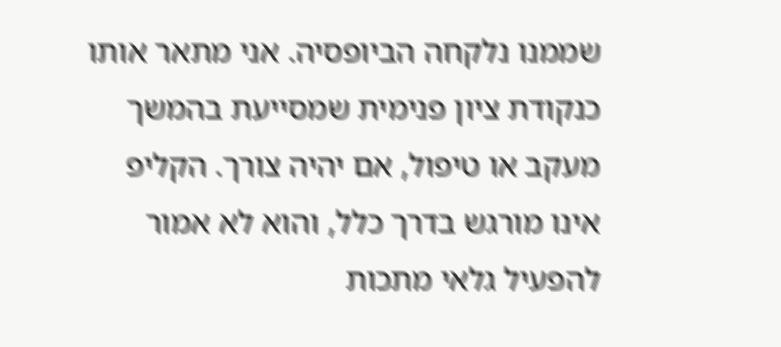שממנו נלקחה הביופסיה. אני מתאר אותו כנקודת ציון פנימית שמסייעת בהמשך מעקב או טיפול, אם יהיה צורך. הקליפ אינו מורגש בדרך כלל, והוא לא אמור להפעיל גלאי מתכות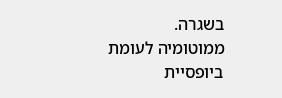בשגרה.
ממוטומיה לעומת ביופסיית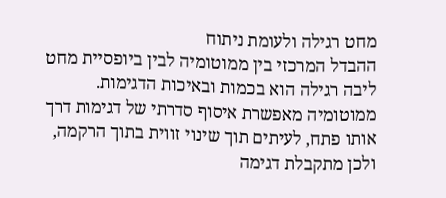מחט רגילה ולעומת ניתוח
ההבדל המרכזי בין ממוטומיה לבין ביופסיית מחט ליבה רגילה הוא בכמות ובאיכות הדגימות. ממוטומיה מאפשרת איסוף סדרתי של דגימות דרך אותו פתח, לעיתים תוך שינוי זווית בתוך הרקמה, ולכן מתקבלת דגימה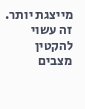מייצגת יותר. זה עשוי להקטין מצבים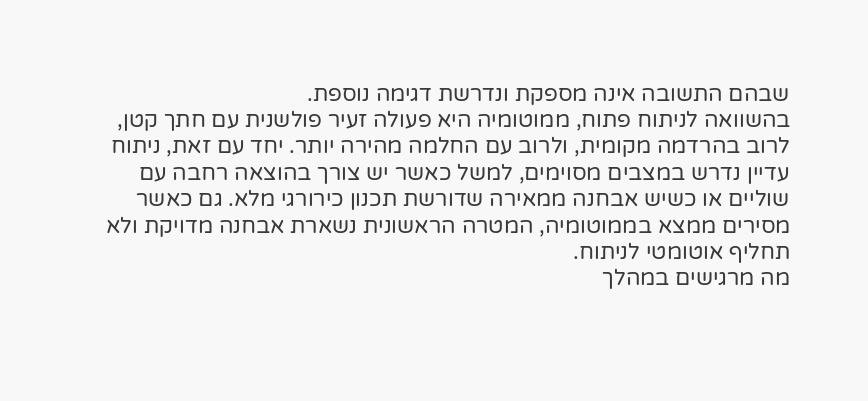שבהם התשובה אינה מספקת ונדרשת דגימה נוספת.
בהשוואה לניתוח פתוח, ממוטומיה היא פעולה זעיר פולשנית עם חתך קטן, לרוב בהרדמה מקומית, ולרוב עם החלמה מהירה יותר. יחד עם זאת, ניתוח עדיין נדרש במצבים מסוימים, למשל כאשר יש צורך בהוצאה רחבה עם שוליים או כשיש אבחנה ממאירה שדורשת תכנון כירורגי מלא. גם כאשר מסירים ממצא בממוטומיה, המטרה הראשונית נשארת אבחנה מדויקת ולא תחליף אוטומטי לניתוח.
מה מרגישים במהלך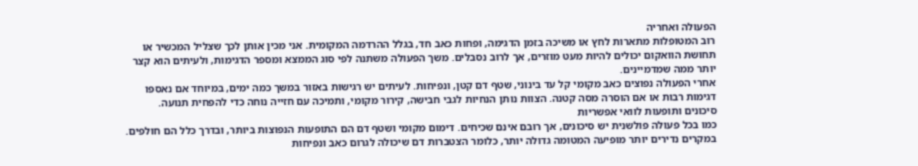הפעולה ואחריה
רוב המטופלות מתארות לחץ או משיכה בזמן הדגימה, ופחות כאב חד, בגלל ההרדמה המקומית. אני מכין אותן לכך שצליל המכשיר או תחושת הוואקום יכולים להיות מעט מוזרים, אך לרוב נסבלים. משך הפעולה משתנה לפי סוג הממצא ומספר הדגימות, ולעיתים הוא קצר יותר ממה שמדמיינים.
אחרי הפעולה נפוצים כאב מקומי קל עד בינוני, שטף דם קטן, ונפיחות. לעיתים יש רגישות באזור במשך כמה ימים, במיוחד אם נאספו דגימות רבות או אם הוסרה מסה קטנה. הצוות נותן הנחיות לגבי חבישה, קירור מקומי, ותמיכה עם חזייה נוחה כדי להפחית תנועה.
סיכונים ותופעות לוואי אפשריות
כמו בכל פעולה פולשנית יש סיכונים, אך רובם אינם שכיחים. דימום מקומי ושטף דם הם התופעות הנפוצות ביותר, ובדרך כלל הם חולפים. במקרים נדירים יותר מופיעה המטומה גדולה יותר, כלומר הצטברות דם שיכולה לגרום כאב ונפיחות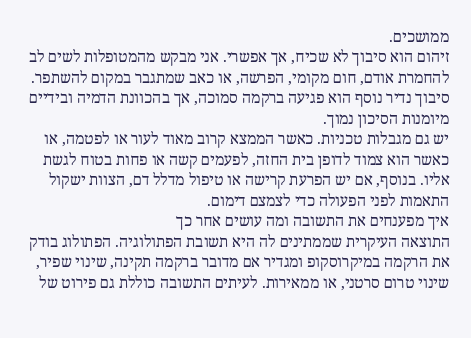ממושכים.
זיהום הוא סיבוך לא שכיח, אך אפשרי. אני מבקש מהמטופלות לשים לב להחמרת אודם, חום מקומי, הפרשה, או כאב שמתגבר במקום להשתפר. סיבוך נדיר נוסף הוא פגיעה ברקמה סמוכה, אך בהכוונת הדמיה ובידיים מיומנות הסיכון נמוך.
יש גם מגבלות טכניות. כאשר הממצא קרוב מאוד לעור או לפטמה, או כאשר הוא צמוד לדופן בית החזה, לפעמים קשה או פחות בטוח לגשת אליו. בנוסף, אם יש הפרעת קרישה או טיפול מדלל דם, הצוות ישקול התאמות לפני הפעולה כדי לצמצם דימום.
איך מפענחים את התשובה ומה עושים אחר כך
התוצאה העיקרית שממתינים לה היא תשובת הפתולוגיה. הפתולוג בודק את הרקמה במיקרוסקופ ומגדיר אם מדובר ברקמה תקינה, שינוי שפיר, שינוי טרום סרטני, או ממאירות. לעיתים התשובה כוללת גם פירוט של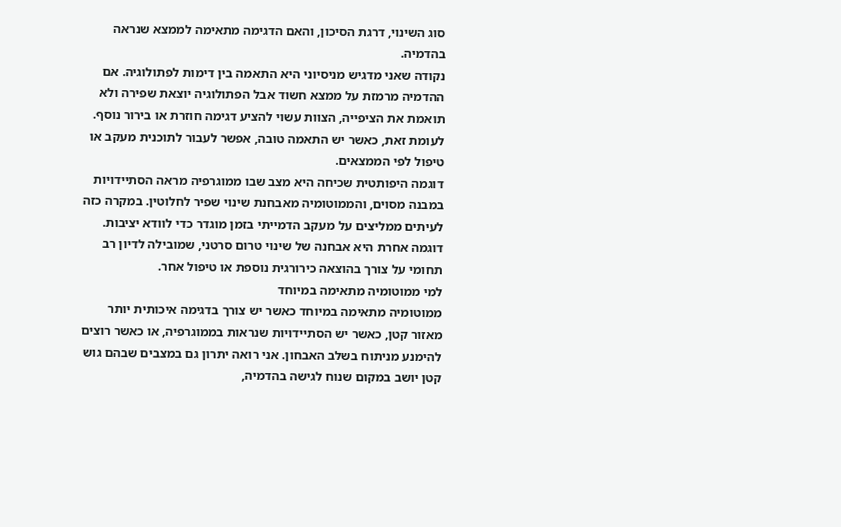סוג השינוי, דרגת הסיכון, והאם הדגימה מתאימה לממצא שנראה בהדמיה.
נקודה שאני מדגיש מניסיוני היא התאמה בין דימות לפתולוגיה. אם ההדמיה מרמזת על ממצא חשוד אבל הפתולוגיה יוצאת שפירה ולא תואמת את הציפייה, הצוות עשוי להציע דגימה חוזרת או בירור נוסף. לעומת זאת, כאשר יש התאמה טובה, אפשר לעבור לתוכנית מעקב או טיפול לפי הממצאים.
דוגמה היפותטית שכיחה היא מצב שבו ממוגרפיה מראה הסתיידויות במבנה מסוים, והממוטומיה מאבחנת שינוי שפיר לחלוטין. במקרה כזה לעיתים ממליצים על מעקב הדמייתי בזמן מוגדר כדי לוודא יציבות. דוגמה אחרת היא אבחנה של שינוי טרום סרטני, שמובילה לדיון רב תחומי על צורך בהוצאה כירורגית נוספת או טיפול אחר.
למי ממוטומיה מתאימה במיוחד
ממוטומיה מתאימה במיוחד כאשר יש צורך בדגימה איכותית יותר מאזור קטן, כאשר יש הסתיידויות שנראות בממוגרפיה, או כאשר רוצים להימנע מניתוח בשלב האבחון. אני רואה יתרון גם במצבים שבהם גוש קטן יושב במקום שנוח לגישה בהדמיה,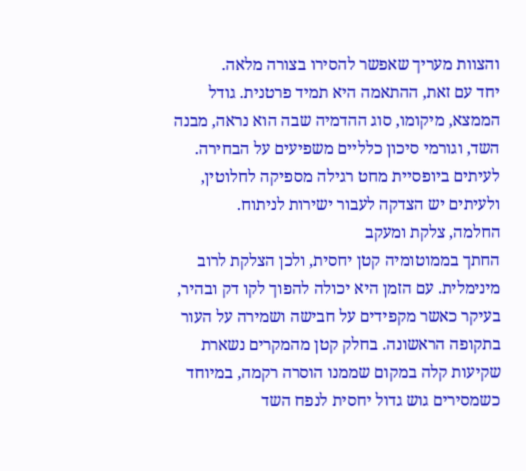והצוות מעריך שאפשר להסירו בצורה מלאה.
יחד עם זאת, ההתאמה היא תמיד פרטנית. גודל הממצא, מיקומו, סוג ההדמיה שבה הוא נראה, מבנה השד, וגורמי סיכון כלליים משפיעים על הבחירה. לעיתים ביופסיית מחט רגילה מספיקה לחלוטין, ולעיתים יש הצדקה לעבור ישירות לניתוח.
החלמה, צלקת ומעקב
החתך בממוטומיה קטן יחסית, ולכן הצלקת לרוב מינימלית. עם הזמן היא יכולה להפוך לקו דק ובהיר, בעיקר כאשר מקפידים על חבישה ושמירה על העור בתקופה הראשונה. בחלק קטן מהמקרים נשארת שקיעות קלה במקום שממנו הוסרה רקמה, במיוחד כשמסירים גוש גדול יחסית לנפח השד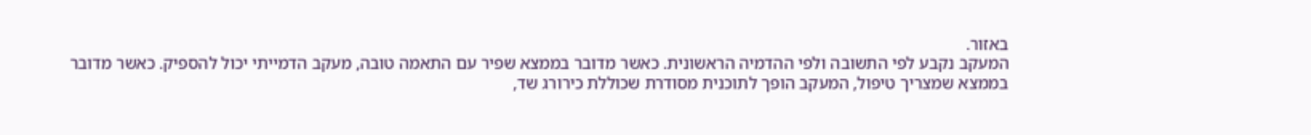באזור.
המעקב נקבע לפי התשובה ולפי ההדמיה הראשונית. כאשר מדובר בממצא שפיר עם התאמה טובה, מעקב הדמייתי יכול להספיק. כאשר מדובר בממצא שמצריך טיפול, המעקב הופך לתוכנית מסודרת שכוללת כירורג שד,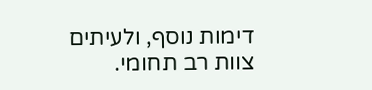דימות נוסף, ולעיתים צוות רב תחומי.